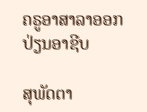ຄຣູອາສາລາອອກ ປ່ຽນອາຊີບ

ສຸພັດຕາ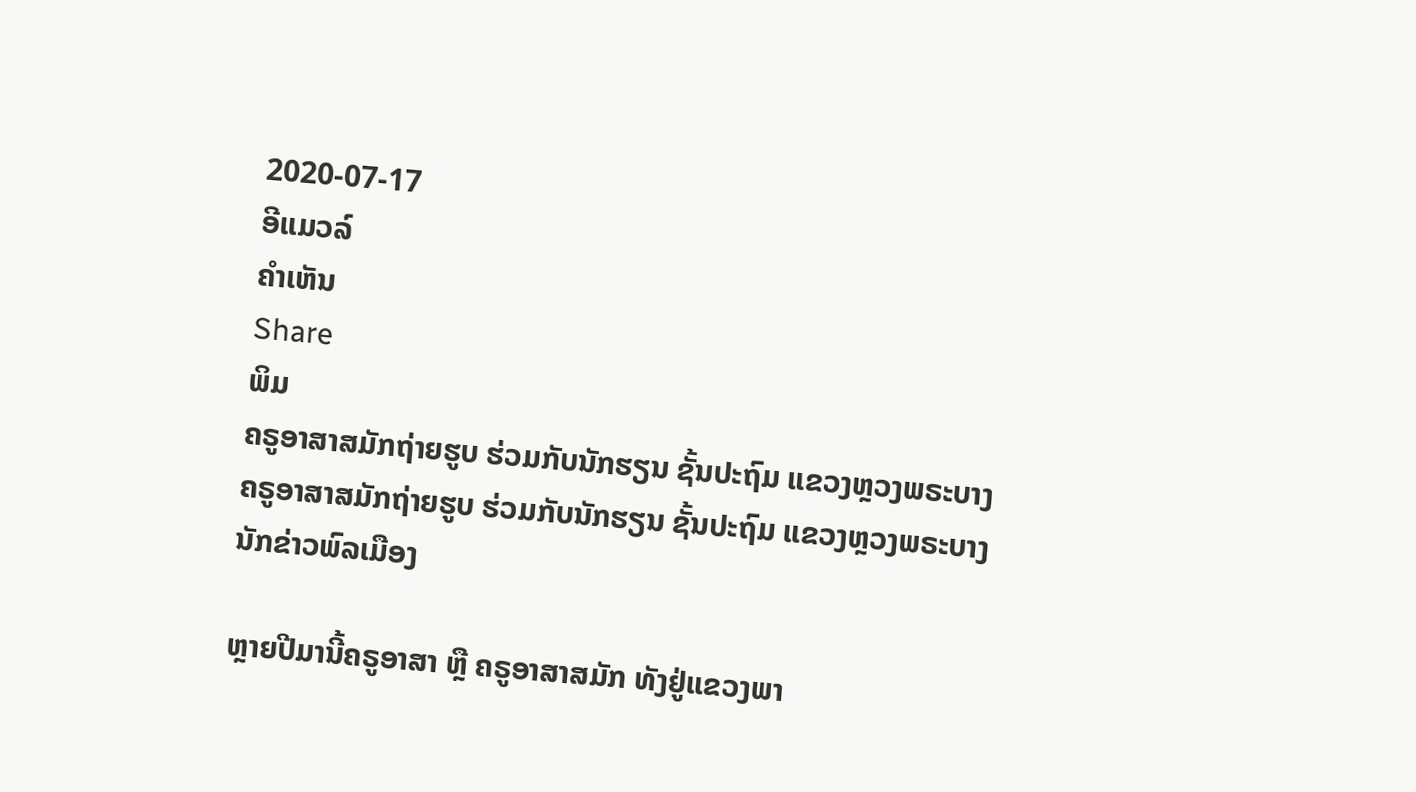2020-07-17
ອີແມວລ໌
ຄໍາເຫັນ
Share
ພິມ
ຄຣູອາສາສມັກຖ່າຍຮູບ ຮ່ວມກັບນັກຮຽນ ຊັ້ນປະຖົມ ແຂວງຫຼວງພຣະບາງ
ຄຣູອາສາສມັກຖ່າຍຮູບ ຮ່ວມກັບນັກຮຽນ ຊັ້ນປະຖົມ ແຂວງຫຼວງພຣະບາງ
ນັກຂ່າວພົລເມືອງ

ຫຼາຍປີມານີ້ຄຣູອາສາ ຫຼື ຄຣູອາສາສມັກ ທັງຢູ່ແຂວງພາ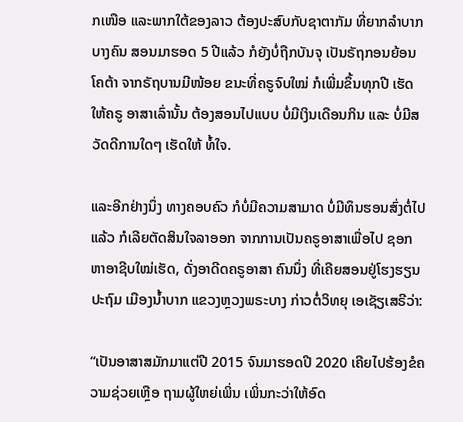ກເໜືອ ແລະພາກໃຕ້ຂອງລາວ ຕ້ອງປະສົບກັບຊາຕາກັມ ທີ່ຍາກລໍາບາກບາງຄົນ ສອນມາຮອດ 5 ປີແລ້ວ ກໍຍັງບໍ່ຖືກບັນຈຸ ເປັນຣັຖກອນຍ້ອນໂຄຕ້າ ຈາກຣັຖບານມີໜ້ອຍ ຂນະທີ່ຄຣູຈົບໃໝ່ ກໍເພີ່ມຂຶ້ນທຸກປີ ເຮັດໃຫ້ຄຣູ ອາສາເລົ່ານັ້ນ ຕ້ອງສອນໄປແບບ ບໍ່ມີເງິນເດືອນກິນ ແລະ ບໍ່ມີສວັດດີການໃດໆ ເຮັດໃຫ້ ທໍ້ໃຈ.

ແລະອີກຢ່າງນຶ່ງ ທາງຄອບຄົວ ກໍບໍ່ມີຄວາມສາມາດ ບໍ່ມີທຶນຮອນສົ່ງຕໍ່ໄປແລ້ວ ກໍເລີຍຕັດສິນໃຈລາອອກ ຈາກການເປັນຄຣູອາສາເພື່ອໄປ ຊອກຫາອາຊີບໃໝ່ເຮັດ, ດັ່ງອາດີດຄຣູອາສາ ຄົນນຶ່ງ ທີ່ເຄີຍສອນຢູ່ໂຮງຮຽນປະຖົມ ເມືອງນໍ້າບາກ ແຂວງຫຼວງພຣະບາງ ກ່າວຕໍ່ວິທຍຸ ເອເຊັຽເສຣີວ່າ:

“ເປັນອາສາສມັກມາແຕ່ປີ 2015 ຈົນມາຮອດປີ 2020 ເຄີຍໄປຮ້ອງຂໍຄວາມຊ່ວຍເຫຼືອ ຖາມຜູ້ໃຫຍ່ເພິ່ນ ເພິ່ນກະວ່າໃຫ້ອົດ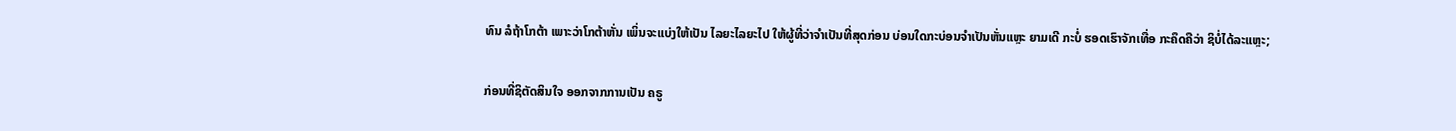ທົນ ລໍຖ້າໂກຕ້າ ເພາະວ່າໂກຕ້າຫັ່ນ ເພິ່ນຈະແບ່ງໃຫ້ເປັນ ໄລຍະໄລຍະໄປ ໃຫ້ຜູ້ທີ່ວ່າຈໍາເປັນທີ່ສຸດກ່ອນ ບ່ອນໃດກະບ່ອນຈໍາເປັນຫັ່ນແຫຼະ ຍາມເດີ ກະບໍ່ ຮອດເຮົາຈັກເທື່ອ ກະຄຶດຄືວ່າ ຊິບໍ່ໄດ້ລະແຫຼະ;

ກ່ອນທີ່ຊິຕັດສິນໃຈ ອອກຈາກການເປັນ ຄຣູ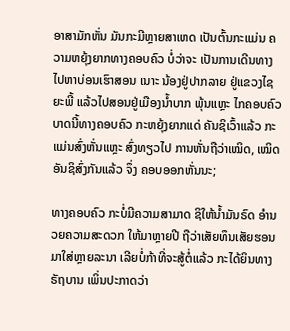ອາສາມັກຫັ່ນ ມັນກະມີຫຼາຍສາເຫດ ເປັນຕົ້ນກະແມ່ນ ຄວາມຫຍຸ້ງຍາກທາງຄອບຄົວ ບໍ່ວ່າຈະ ເປັນການເດີນທາງ ໄປຫາບ່ອນເຮົາສອນ ເນາະ ນ້ອງຢູ່ປາກລາຍ ຢູ່ແຂວງໄຊຍະພີ້ ແລ້ວໄປສອນຢູ່ເມືອງນໍ້າບາກ ພຸ້ນແຫຼະ ໄກຄອບຄົວ ບາດນີ້ທາງຄອບຄົວ ກະຫຍຸ້ງຍາກແດ່ ຄັນຊິເວົ້າແລ້ວ ກະແມ່ນສົ່ງຫັ່ນແຫຼະ ສົ່ງທຽວໄປ ການຫັ່ນຖືວ່າເໝິດ, ເໝິດອັນຊິສົ່ງກັນແລ້ວ ຈຶ່ງ ຄອບອອກຫັ່ນນະ;

ທາງຄອບຄົວ ກະບໍ່ມີຄວາມສາມາດ ຊິໃຫ້ນໍ້າມັນຣົດ ອໍານວຍຄວາມສະດວກ ໃຫ້ມາຫຼາຍປີ ຖືວ່າເສັຍທຶນເສັຍຮອນ ມາໃສ່ຫຼາຍລະນາ ເລີຍບໍ່ກ້າທີ່ຈະສູ້ຕໍ່ແລ້ວ ກະໄດ້ຍິນທາງຣັຖບານ ເພິ່ນປະກາດວ່າ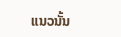ແນວນັ້ນ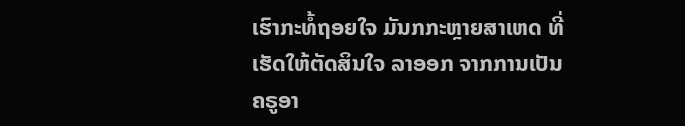ເຮົາກະທໍ້ຖອຍໃຈ ມັນກກະຫຼາຍສາເຫດ ທີ່ເຮັດໃຫ້ຕັດສິນໃຈ ລາອອກ ຈາກການເປັນຄຣູອາ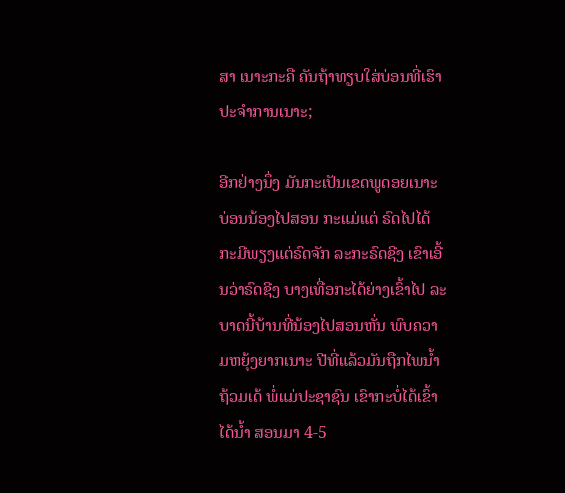ສາ ເນາະກະຄື ຄັນຖ້າທຽບໃສ່ບ່ອນທີ່ເຮົາປະຈໍາການເນາະ;

ອີກຢ່າງນຶ່ງ ມັນກະເປັນເຂດພູດອຍເນາະ ບ່ອນນ້ອງໄປສອນ ກະແມ່ແຕ່ ຣົດໄປໄດ້ ກະມີພຽງແຕ່ຣົດຈັກ ລະກະຣົດຊີງ ເຂົາເອີ້ນວ່າຣົດຊີງ ບາງເທື່ອກະໄດ້ຍ່າງເຂົ້າໄປ ລະບາດນີ້ບ້ານທີ່ນ້ອງໄປສອນຫັ່ນ ພົບຄວາມຫຍຸ້ງຍາກເນາະ ປີທີ່ແລ້ວມັນຖືກໄພນໍ້າຖ້ວມເດ້ ພໍ່ແມ່ປະຊາຊົນ ເຂົາກະບໍ່ໄດ້ເຂົ້າໄດ້ນໍ້າ ສອນມາ 4-5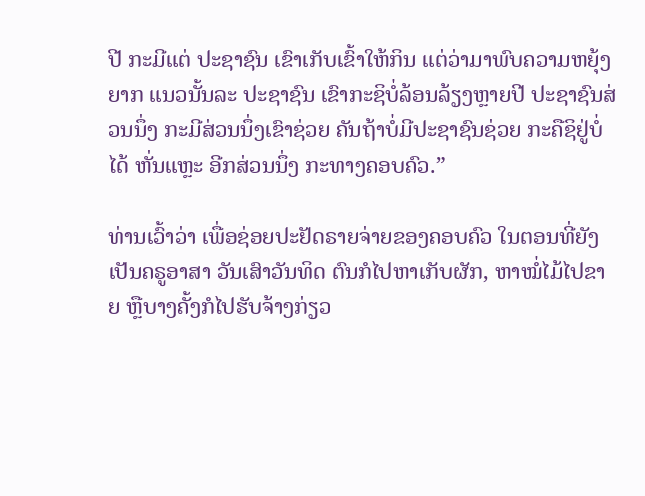ປີ ກະມີແຕ່ ປະຊາຊົນ ເຂົາເກັບເຂົ້າໃຫ້ກິນ ແຕ່ວ່າມາພົບຄວາມຫຍຸ້ງຍາກ ແນວນັ້ນລະ ປະຊາຊົນ ເຂົາກະຊິບໍ່ລ້ອນລ້ຽງຫຼາຍປີ ປະຊາຊົນສ່ວນນຶ່ງ ກະມີສ່ວນນຶ່ງເຂົາຊ່ວຍ ຄັນຖ້າບໍ່ມີປະຊາຊົນຊ່ວຍ ກະຄືຊິຢູ່ບໍ່ໄດ້ ຫັ່ນແຫຼະ ອີກສ່ວນນຶ່ງ ກະທາງຄອບຄົວ.”

ທ່ານເວົ້າວ່າ ເພື່ອຊ່ອຍປະຢັດຣາຍຈ່າຍຂອງຄອບຄົວ ໃນຕອນທີ່ຍັງເປັນຄຣູອາສາ ວັນເສົາວັນທິດ ຕົນກໍໄປຫາເກັບຜັກ, ຫາໝໍ່ໄມ້ໄປຂາຍ ຫຼືບາງຄັ້ງກໍໄປຮັບຈ້າງກ່ຽວ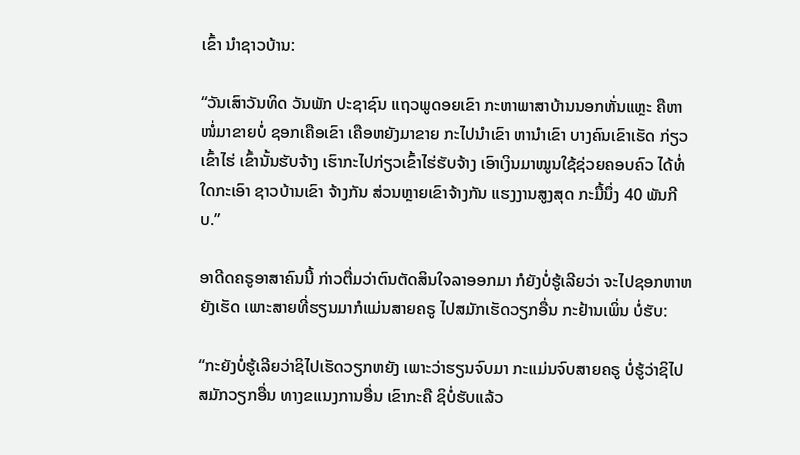ເຂົ້າ ນໍາຊາວບ້ານ:

“ວັນເສົາວັນທິດ ວັນພັກ ປະຊາຊົນ ແຖວພູດອຍເຂົາ ກະຫາພາສາບ້ານນອກຫັ່ນແຫຼະ ຄືຫາໜໍ່ມາຂາຍບໍ່ ຊອກເຄືອເຂົາ ເຄືອຫຍັງມາຂາຍ ກະໄປນໍາເຂົາ ຫານໍາເຂົາ ບາງຄົນເຂົາເຮັດ ກ່ຽວເຂົ້າໄຮ່ ເຂົ້ານັ້ນຮັບຈ້າງ ເຮົາກະໄປກ່ຽວເຂົ້າໄຮ່ຮັບຈ້າງ ເອົາເງິນມາໝູນໃຊ້ຊ່ວຍຄອບຄົວ ໄດ້ທໍ່ໃດກະເອົາ ຊາວບ້ານເຂົາ ຈ້າງກັນ ສ່ວນຫຼາຍເຂົາຈ້າງກັນ ແຮງງານສູງສຸດ ກະມື້ນຶ່ງ 40 ພັນກີບ.”

ອາດີດຄຣູອາສາຄົນນີ້ ກ່າວຕື່ມວ່າຕົນຕັດສິນໃຈລາອອກມາ ກໍຍັງບໍ່ຮູ້ເລີຍວ່າ ຈະໄປຊອກຫາຫຍັງເຮັດ ເພາະສາຍທີ່ຮຽນມາກໍແມ່ນສາຍຄຣູ ໄປສມັກເຮັດວຽກອື່ນ ກະຢ້ານເພິ່ນ ບໍ່ຮັບ:

“ກະຍັງບໍ່ຮູ້ເລີຍວ່າຊິໄປເຮັດວຽກຫຍັງ ເພາະວ່າຮຽນຈົບມາ ກະແມ່ນຈົບສາຍຄຣູ ບໍ່ຮູ້ວ່າຊິໄປສມັກວຽກອື່ນ ທາງຂແນງການອື່ນ ເຂົາກະຄື ຊິບໍ່ຮັບແລ້ວ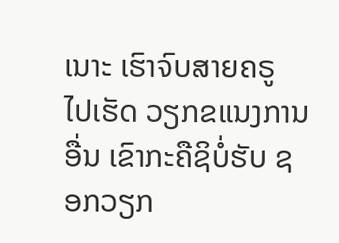ເນາະ ເຮົາຈົບສາຍຄຣູ ໄປເຮັດ ວຽກຂແນງການອື່ນ ເຂົາກະຄືຊິບໍ່ຮັບ ຊອກວຽກ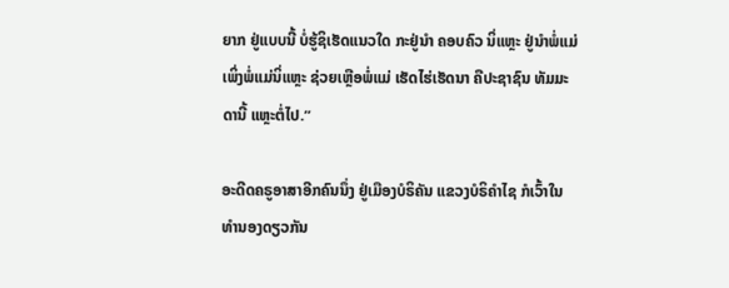ຍາກ ຢູ່ແບບນີ້ ບໍ່ຮູ້ຊິເຮັດແນວໃດ ກະຢູ່ນໍາ ຄອບຄົວ ນິ່ແຫຼະ ຢູ່ນໍາພໍ່ແມ່ ເພິ່ງພໍ່ແມ່ນິ່ແຫຼະ ຊ່ວຍເຫຼືອພໍ່ແມ່ ເຮັດໄຮ່ເຮັດນາ ຄືປະຊາຊົນ ທັມມະດານີ້ ແຫຼະຕໍ່ໄປ.”

ອະດີດຄຣູອາສາອີກຄົນນຶ່ງ ຢູ່ເມືອງບໍຣິຄັນ ແຂວງບໍຣິຄໍາໄຊ ກໍເວົ້າໃນທໍານອງດຽວກັນ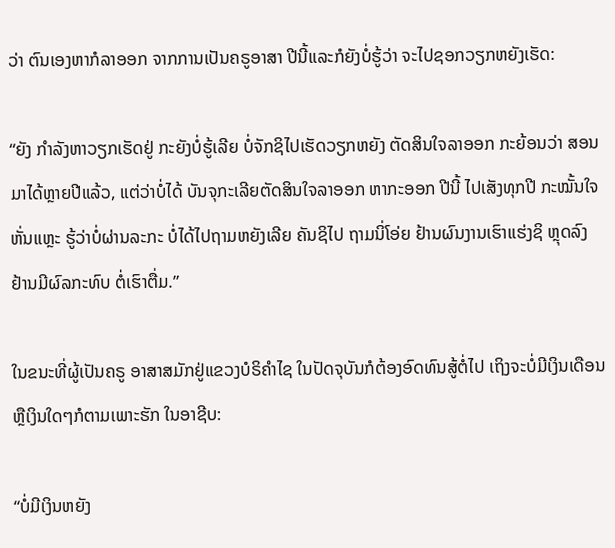ວ່າ ຕົນເອງຫາກໍລາອອກ ຈາກການເປັນຄຣູອາສາ ປີນີ້ແລະກໍຍັງບໍ່ຮູ້ວ່າ ຈະໄປຊອກວຽກຫຍັງເຮັດ:

“ຍັງ ກໍາລັງຫາວຽກເຮັດຢູ່ ກະຍັງບໍ່ຮູ້ເລີຍ ບໍ່ຈັກຊິໄປເຮັດວຽກຫຍັງ ຕັດສິນໃຈລາອອກ ກະຍ້ອນວ່າ ສອນມາໄດ້ຫຼາຍປີແລ້ວ, ແຕ່ວ່າບໍ່ໄດ້ ບັນຈຸກະເລີຍຕັດສິນໃຈລາອອກ ຫາກະອອກ ປີນີ້ ໄປເສັງທຸກປີ ກະໝັ້ນໃຈ ຫັ່ນແຫຼະ ຮູ້ວ່າບໍ່ຜ່ານລະກະ ບໍ່ໄດ້ໄປຖາມຫຍັງເລີຍ ຄັນຊິໄປ ຖາມນິ່ໂອ່ຍ ຢ້ານຜົນງານເຮົາແຮ່ງຊິ ຫຼຸດລົງ ຢ້ານມີຜົລກະທົບ ຕໍ່ເຮົາຕື່ມ.”

ໃນຂນະທີ່ຜູ້ເປັນຄຣູ ອາສາສມັກຢູ່ແຂວງບໍຣິຄໍາໄຊ ໃນປັດຈຸບັນກໍຕ້ອງອົດທົນສູ້ຕໍ່ໄປ ເຖິງຈະບໍ່ມີເງິນເດືອນ ຫຼືເງິນໃດໆກໍຕາມເພາະຮັກ ໃນອາຊີບ:

“ບໍ່ມີເງິນຫຍັງ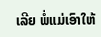ເລີຍ ພໍ່ແມ່ເອົາໃຫ້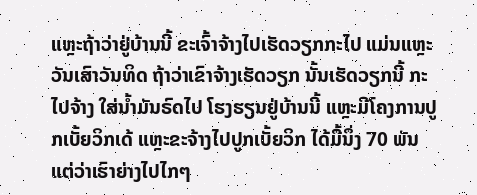ແຫຼະຖ້າວ່າຢູ່ບ້ານນີ້ ຂະເຈົ້າຈ້າງໄປເຮັດວຽກກະໄປ ແມ່ນແຫຼະວັນເສົາວັນທິດ ຖ້າວ່າເຂົາຈ້າງເຮັດວຽກ ນັ້ນເຮັດວຽກນີ້ ກະໄປຈ້າງ ໃສ່ນໍ້າມັນຣົດໄປ ໂຮງຮຽນຢູ່ບ້ານນີ້ ແຫຼະມີໂຄງການປູກເບັ້ຍວິກເດ້ ແຫຼະຂະຈ້າງໄປປູກເບັ້ຍວິກ ໄດ້ມື້ນຶ່ງ 70 ພັນ ແຕ່ວ່າເຮົາຍ່າງໄປໄກໆ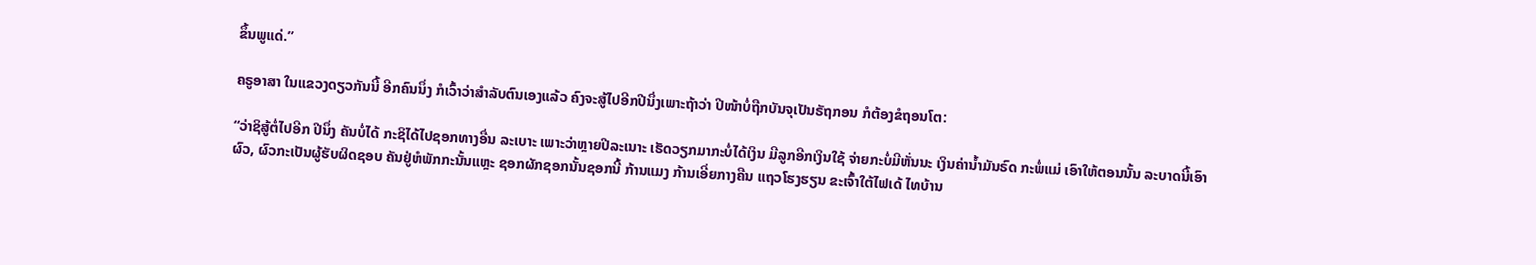ຂຶ້ນພູແດ່.”

ຄຣູອາສາ ໃນແຂວງດຽວກັນນີ້ ອີກຄົນນຶ່ງ ກໍເວົ້າວ່າສໍາລັບຕົນເອງແລ້ວ ຄົງຈະສູ້ໄປອີກປີນຶ່ງເພາະຖ້າວ່າ ປີໜ້າບໍ່ຖືກບັນຈຸເປັນຣັຖກອນ ກໍຕ້ອງຂໍຖອນໂຕ:

“ວ່າຊິສູ້ຕໍ່ໄປອີກ ປີນຶ່ງ ຄັນບໍ່ໄດ້ ກະຊິໄດ້ໄປຊອກທາງອື່ນ ລະເບາະ ເພາະວ່າຫຼາຍປີລະເນາະ ເຮັດວຽກມາກະບໍ່ໄດ້ເງິນ ມີລູກອີກເງິນໃຊ້ ຈ່າຍກະບໍ່ມີຫັ່ນນະ ເງິນຄ່ານໍ້າມັນຣົດ ກະພໍ່ແມ່ ເອົາໃຫ້ຕອນນັ້ນ ລະບາດນີ້ເອົາຜົວ, ຜົວກະເປັນຜູ້ຮັບຜິດຊອບ ຄັນຢູ່ຫໍພັກກະນັ້ນແຫຼະ ຊອກຜັກຊອກນັ້ນຊອກນີ້ ກ້ານແມງ ກ້ານເອີ່ຍກາງຄືນ ແຖວໂຮງຮຽນ ຂະເຈົ້າໃຕ້ໄຟເດ້ ໄທບ້ານ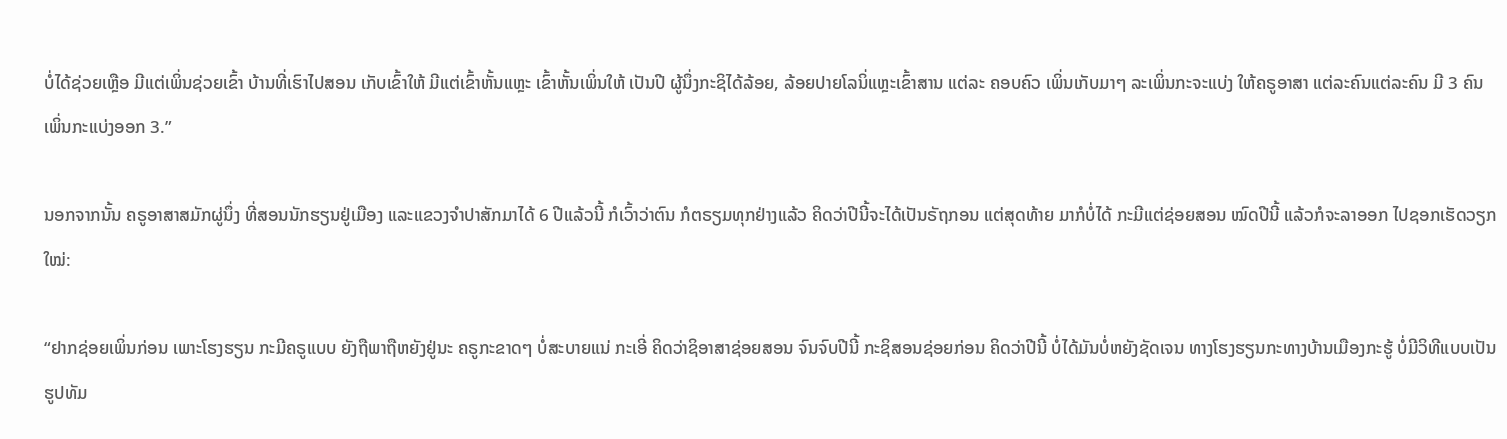ບໍ່ໄດ້ຊ່ວຍເຫຼືອ ມີແຕ່ເພິ່ນຊ່ວຍເຂົ້າ ບ້ານທີ່ເຮົາໄປສອນ ເກັບເຂົ້າໃຫ້ ມີແຕ່ເຂົ້າຫັ້ນແຫຼະ ເຂົ້າຫັ້ນເພິ່ນໃຫ້ ເປັນປີ ຜູ້ນຶ່ງກະຊິໄດ້ລ້ອຍ, ລ້ອຍປາຍໂລນິ່ແຫຼະເຂົ້າສານ ແຕ່ລະ ຄອບຄົວ ເພິ່ນເກັບມາໆ ລະເພິ່ນກະຈະແບ່ງ ໃຫ້ຄຣູອາສາ ແຕ່ລະຄົນແຕ່ລະຄົນ ມີ 3 ຄົນ ເພິ່ນກະແບ່ງອອກ 3.”

ນອກຈາກນັ້ນ ຄຣູອາສາສມັກຜູ່ນຶ່ງ ທີ່ສອນນັກຮຽນຢູ່ເມືອງ ແລະແຂວງຈໍາປາສັກມາໄດ້ 6 ປີແລ້ວນີ້ ກໍເວົ້າວ່າຕົນ ກໍຕຣຽມທຸກຢ່າງແລ້ວ ຄິດວ່າປີນີ້ຈະໄດ້ເປັນຣັຖກອນ ແຕ່ສຸດທ້າຍ ມາກໍບໍ່ໄດ້ ກະມີແຕ່ຊ່ອຍສອນ ໝົດປີນີ້ ແລ້ວກໍຈະລາອອກ ໄປຊອກເຮັດວຽກໃໝ່:

“ຢາກຊ່ອຍເພິ່ນກ່ອນ ເພາະໂຮງຮຽນ ກະມີຄຣູແບບ ຍັງຖືພາຖືຫຍັງຢູ່ນະ ຄຣູກະຂາດໆ ບໍ່ສະບາຍແນ່ ກະເອີ່ ຄິດວ່າຊິອາສາຊ່ອຍສອນ ຈົນຈົບປີນີ້ ກະຊິສອນຊ່ອຍກ່ອນ ຄິດວ່າປີນີ້ ບໍ່ໄດ້ມັນບໍ່ຫຍັງຊັດເຈນ ທາງໂຮງຮຽນກະທາງບ້ານເມືອງກະຮູ້ ບໍ່ມີວິທີແບບເປັນຮູປທັມ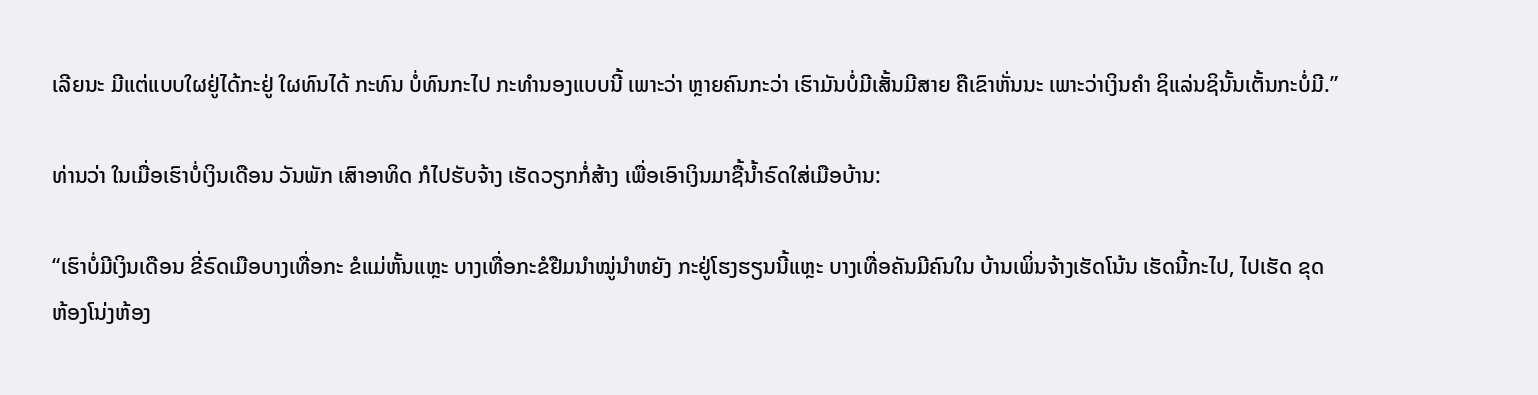ເລີຍນະ ມີແຕ່ແບບໃຜຢູ່ໄດ້ກະຢູ່ ໃຜທົນໄດ້ ກະທົນ ບໍ່ທົນກະໄປ ກະທໍານອງແບບນີ້ ເພາະວ່າ ຫຼາຍຄົນກະວ່າ ເຮົາມັນບໍ່ມີເສັ້ນມີສາຍ ຄືເຂົາຫັ່ນນະ ເພາະວ່າເງິນຄໍາ ຊິແລ່ນຊິນັ້ນເຕັ້ນກະບໍ່ມີ.”

ທ່ານວ່າ ໃນເມື່ອເຮົາບໍ່ເງິນເດືອນ ວັນພັກ ເສົາອາທິດ ກໍໄປຮັບຈ້າງ ເຮັດວຽກກໍ່ສ້າງ ເພື່ອເອົາເງິນມາຊື້ນໍ້າຣົດໃສ່ເມືອບ້ານ:

“ເຮົາບໍ່ມີເງິນເດືອນ ຂີ່ຣົດເມືອບາງເທື່ອກະ ຂໍແມ່ຫັ້ນແຫຼະ ບາງເທື່ອກະຂໍຢືມນໍາໝູ່ນໍາຫຍັງ ກະຢູ່ໂຮງຮຽນນີ້ແຫຼະ ບາງເທື່ອຄັນມີຄົນໃນ ບ້ານເພິ່ນຈ້າງເຮັດໂນ້ນ ເຮັດນີ້ກະໄປ, ໄປເຮັດ ຂຸດຫ້ອງໂນ່ງຫ້ອງ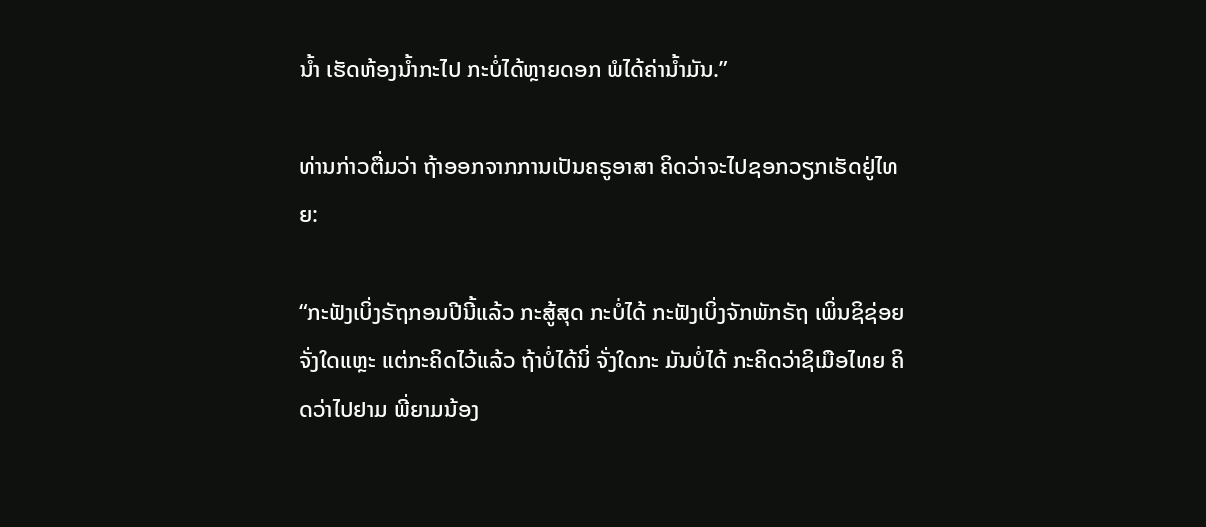ນໍ້າ ເຮັດຫ້ອງນໍ້າກະໄປ ກະບໍ່ໄດ້ຫຼາຍດອກ ພໍໄດ້ຄ່ານໍ້າມັນ.”

ທ່ານກ່າວຕື່ມວ່າ ຖ້າອອກຈາກການເປັນຄຣູອາສາ ຄິດວ່າຈະໄປຊອກວຽກເຮັດຢູ່ໄທຍ:

“ກະຟັງເບິ່ງຣັຖກອນປີນີ້ແລ້ວ ກະສູ້ສຸດ ກະບໍ່ໄດ້ ກະຟັງເບິ່ງຈັກພັກຣັຖ ເພິ່ນຊິຊ່ອຍຈັ່ງໃດແຫຼະ ແຕ່ກະຄິດໄວ້ແລ້ວ ຖ້າບໍ່ໄດ້ນິ່ ຈັ່ງໃດກະ ມັນບໍ່ໄດ້ ກະຄິດວ່າຊິເມືອໄທຍ ຄິດວ່າໄປຢາມ ພີ່ຍາມນ້ອງ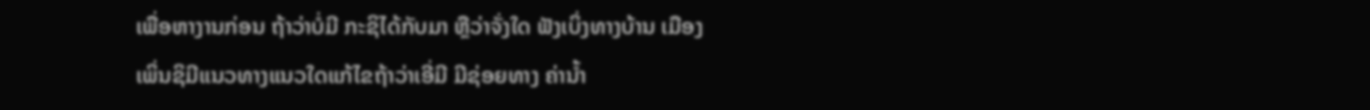ເພື່ອຫາງານກ່ອນ ຖ້າວ່າບໍ່ມີ ກະຊິໄດ້ກັບມາ ຫຼືວ່າຈັ່ງໃດ ຟັງເບິ່ງທາງບ້ານ ເມືອງເພິ່ນຊິມີແນວທາງແນວໃດແກ້ໄຂຖ້າວ່າເອີ່ມີ ມີຊ່ອຍທາງ ຄ່ານໍ້າ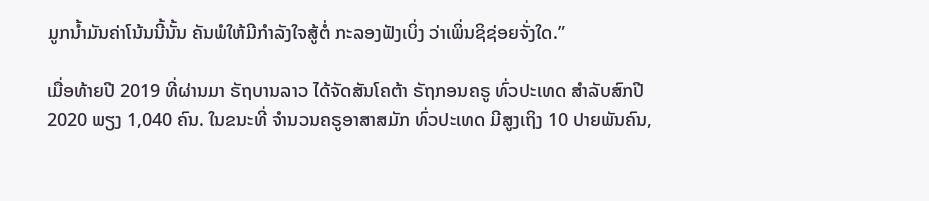ມູກນໍ້າມັນຄ່າໂນ້ນນີ້ນັ້ນ ຄັນພໍໃຫ້ມີກໍາລັງໃຈສູ້ຕໍ່ ກະລອງຟັງເບິ່ງ ວ່າເພິ່ນຊິຊ່ອຍຈັ່ງໃດ.”

ເມື່ອທ້າຍປີ 2019 ທີ່ຜ່ານມາ ຣັຖບານລາວ ໄດ້ຈັດສັນໂຄຕ້າ ຣັຖກອນຄຣູ ທົ່ວປະເທດ ສໍາລັບສົກປີ 2020 ພຽງ 1,040 ຄົນ. ໃນຂນະທີ່ ຈໍານວນຄຣູອາສາສມັກ ທົ່ວປະເທດ ມີສູງເຖິງ 10 ປາຍພັນຄົນ,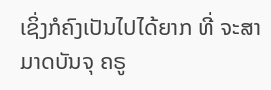ເຊິ່ງກໍຄົງເປັນໄປໄດ້ຍາກ ທີ່ ຈະສາມາດບັນຈຸ ຄຣູ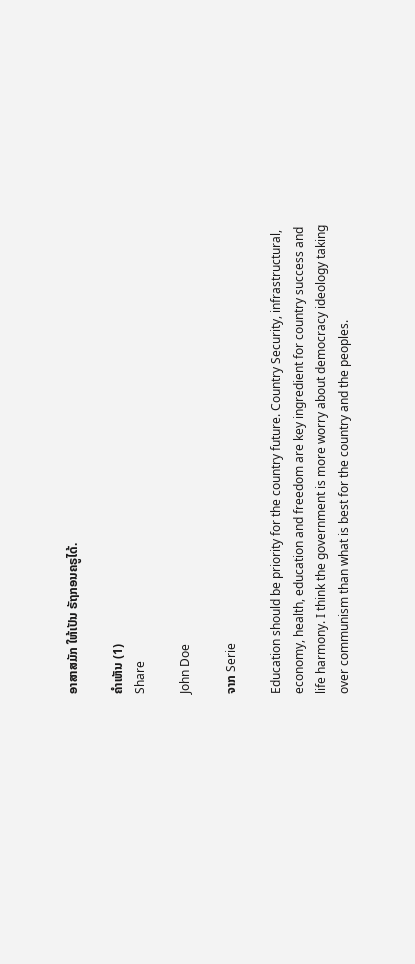ອາສາສມັກ ໃຫ້ເປັນ ຣັຖກອນຄຣູໄດ້.

ຄໍາເຫັນ (1)
Share

John Doe

ຈາກ Serie

Education should be priority for the country future. Country Security, infrastructural, economy, health, education and freedom are key ingredient for country success and life harmony. I think the government is more worry about democracy ideology taking over communism than what is best for the country and the peoples.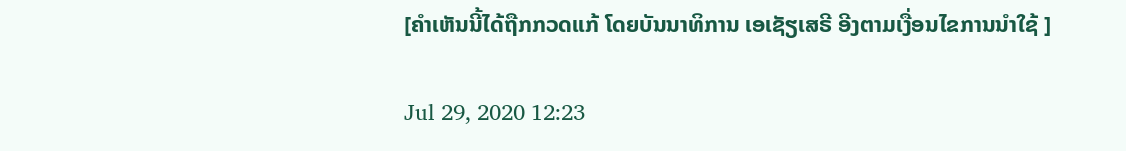[ຄໍາເຫັນນີ້ໄດ້ຖືກກວດແກ້ ໂດຍບັນນາທິການ ເອເຊັຽເສຣີ ອີງຕາມເງື່ອນໄຂການນໍາໃຊ້ ]

Jul 29, 2020 12:23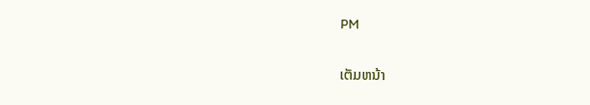PM

ເຕັມຫນ້າ